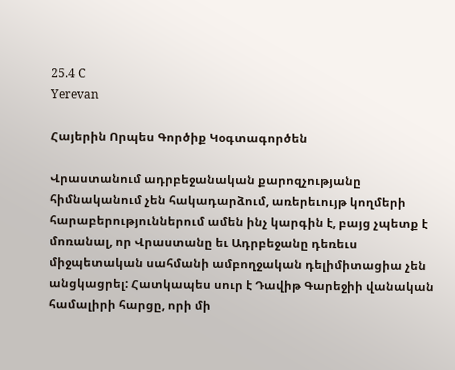25.4 C
Yerevan

Հայերին Որպես Գործիք Կօգտագործեն

Վրաստանում ադրբեջանական քարոզչությանը հիմնականում չեն հակադարձում, առերեւույթ կողմերի հարաբերություններում ամեն ինչ կարգին է, բայց չպետք է մոռանալ, որ Վրաստանը եւ Ադրբեջանը դեռեւս միջպետական սահմանի ամբողջական դելիմիտացիա չեն անցկացրել: Հատկապես սուր է Դավիթ Գարեջիի վանական համալիրի հարցը, որի մի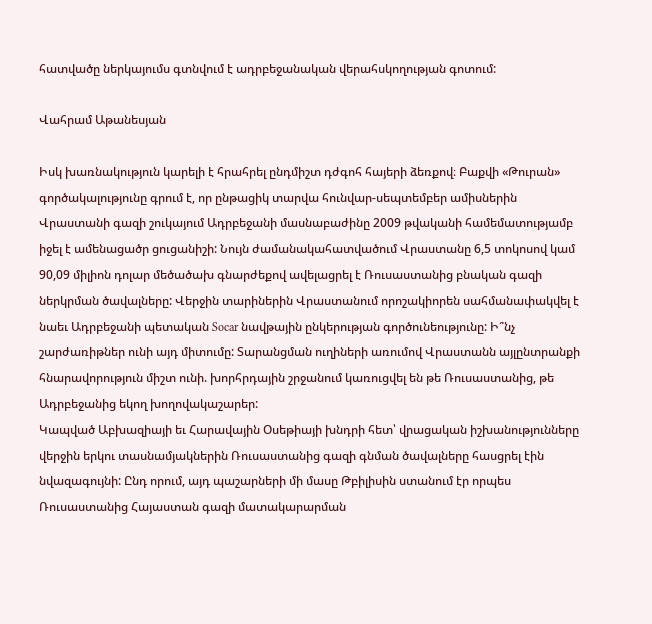հատվածը ներկայումս գտնվում է ադրբեջանական վերահսկողության գոտում:

Վահրամ Աթանեսյան

Իսկ խառնակություն կարելի է հրահրել ընդմիշտ դժգոհ հայերի ձեռքով։ Բաքվի «Թուրան» գործակալությունը գրում է, որ ընթացիկ տարվա հունվար-սեպտեմբեր ամիսներին Վրաստանի գազի շուկայում Ադրբեջանի մասնաբաժինը 2009 թվականի համեմատությամբ իջել է ամենացածր ցուցանիշի: Նույն ժամանակահատվածում Վրաստանը 6,5 տոկոսով կամ 90,09 միլիոն դոլար մեծածախ գնարժեքով ավելացրել է Ռուսաստանից բնական գազի ներկրման ծավալները: Վերջին տարիներին Վրաստանում որոշակիորեն սահմանափակվել է նաեւ Ադրբեջանի պետական Socar նավթային ընկերության գործունեությունը: Ի՞նչ շարժառիթներ ունի այդ միտումը: Տարանցման ուղիների առումով Վրաստանն այլընտրանքի հնարավորություն միշտ ունի. խորհրդային շրջանում կառուցվել են թե Ռուսաստանից, թե Ադրբեջանից եկող խողովակաշարեր:
Կապված Աբխազիայի եւ Հարավային Օսեթիայի խնդրի հետ՝ վրացական իշխանությունները վերջին երկու տասնամյակներին Ռուսաստանից գազի գնման ծավալները հասցրել էին նվազագույնի: Ընդ որում, այդ պաշարների մի մասը Թբիլիսին ստանում էր որպես Ռուսաստանից Հայաստան գազի մատակարարման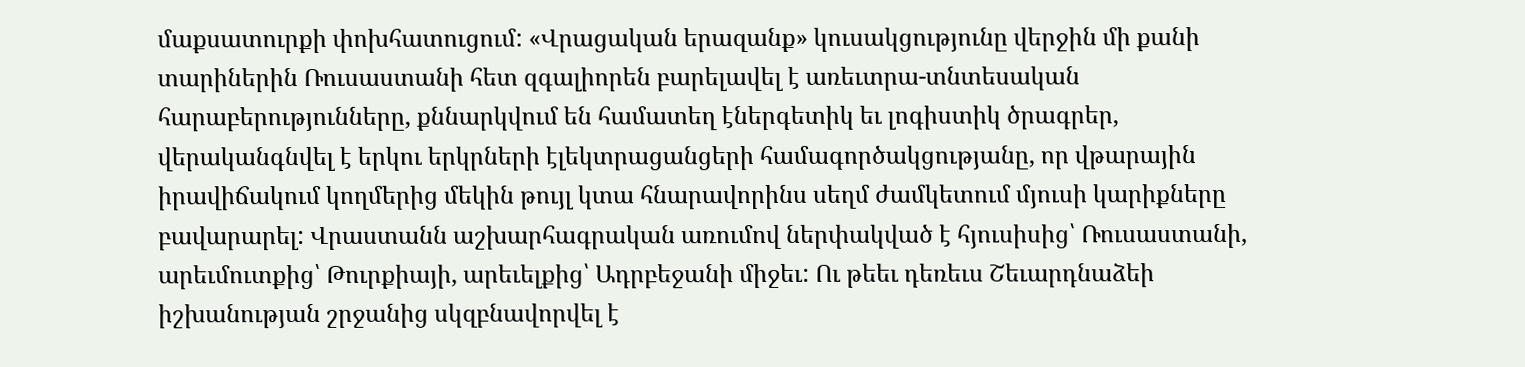մաքսատուրքի փոխհատուցում: «Վրացական երազանք» կուսակցությունը վերջին մի քանի տարիներին Ռուսաստանի հետ զգալիորեն բարելավել է առեւտրա-տնտեսական հարաբերությունները, քննարկվում են համատեղ էներգետիկ եւ լոգիստիկ ծրագրեր, վերականգնվել է երկու երկրների էլեկտրացանցերի համագործակցությանը, որ վթարային իրավիճակում կողմերից մեկին թույլ կտա հնարավորինս սեղմ ժամկետում մյուսի կարիքները բավարարել: Վրաստանն աշխարհագրական առումով ներփակված է հյուսիսից՝ Ռուսաստանի, արեւմուտքից՝ Թուրքիայի, արեւելքից՝ Ադրբեջանի միջեւ: Ու թեեւ դեռեւս Շեւարդնաձեի իշխանության շրջանից սկզբնավորվել է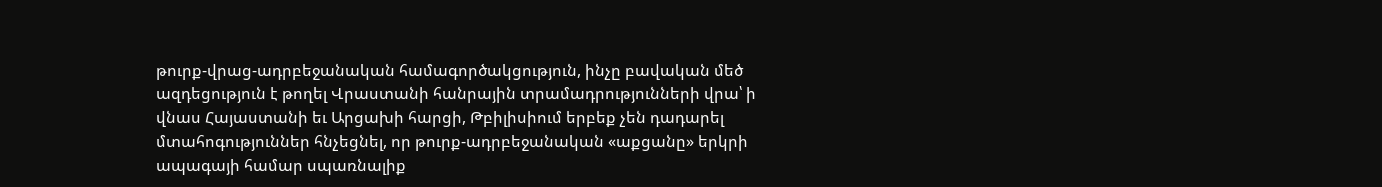թուրք-վրաց-ադրբեջանական համագործակցություն, ինչը բավական մեծ ազդեցություն է թողել Վրաստանի հանրային տրամադրությունների վրա՝ ի վնաս Հայաստանի եւ Արցախի հարցի, Թբիլիսիում երբեք չեն դադարել մտահոգություններ հնչեցնել, որ թուրք-ադրբեջանական «աքցանը» երկրի ապագայի համար սպառնալիք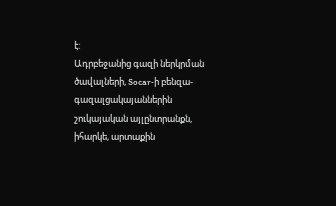է:
Ադրբեջանից գազի ներկրման ծավալների, Socar‑ի բենզա-գազալցակայաններին շուկայական այլընտրանքն, իհարկե, արտաքին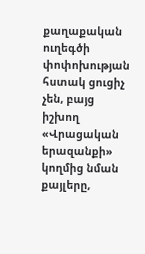քաղաքական ուղեգծի փոփոխության հստակ ցուցիչ չեն, բայց իշխող «Վրացական երազանքի» կողմից նման քայլերը,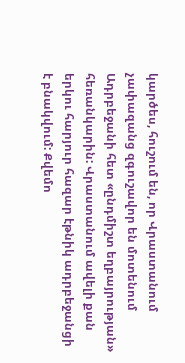կարծես, հուշում են, որ Վրաստանում չափազանց զգուշավոր են մոտենում Ադրբեջանի հետ «ընդմիշտ եղբայրության» հեռանկարին: Վրաստանում ավելի քան երկու հարյուր հազար էթնիկ ադրբեջանցի է բնակվում: Քվեմո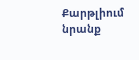Քարթլիում նրանք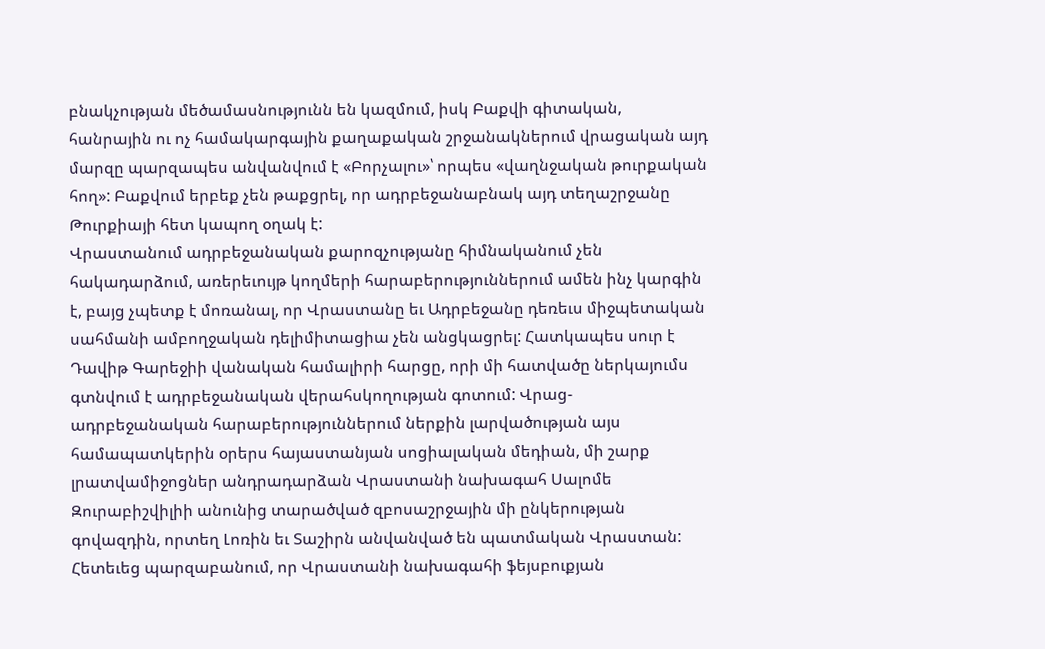բնակչության մեծամասնությունն են կազմում, իսկ Բաքվի գիտական, հանրային ու ոչ համակարգային քաղաքական շրջանակներում վրացական այդ մարզը պարզապես անվանվում է «Բորչալու»՝ որպես «վաղնջական թուրքական հող»: Բաքվում երբեք չեն թաքցրել, որ ադրբեջանաբնակ այդ տեղաշրջանը Թուրքիայի հետ կապող օղակ է:
Վրաստանում ադրբեջանական քարոզչությանը հիմնականում չեն հակադարձում, առերեւույթ կողմերի հարաբերություններում ամեն ինչ կարգին է, բայց չպետք է մոռանալ, որ Վրաստանը եւ Ադրբեջանը դեռեւս միջպետական սահմանի ամբողջական դելիմիտացիա չեն անցկացրել: Հատկապես սուր է Դավիթ Գարեջիի վանական համալիրի հարցը, որի մի հատվածը ներկայումս գտնվում է ադրբեջանական վերահսկողության գոտում: Վրաց-ադրբեջանական հարաբերություններում ներքին լարվածության այս համապատկերին օրերս հայաստանյան սոցիալական մեդիան, մի շարք լրատվամիջոցներ անդրադարձան Վրաստանի նախագահ Սալոմե Զուրաբիշվիլիի անունից տարածված զբոսաշրջային մի ընկերության գովազդին, որտեղ Լոռին եւ Տաշիրն անվանված են պատմական Վրաստան: Հետեւեց պարզաբանում, որ Վրաստանի նախագահի ֆեյսբուքյան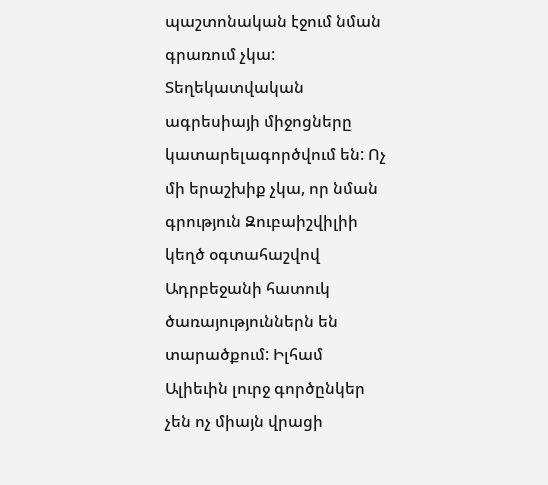պաշտոնական էջում նման գրառում չկա: Տեղեկատվական ագրեսիայի միջոցները կատարելագործվում են: Ոչ մի երաշխիք չկա, որ նման գրություն Զուբաիշվիլիի կեղծ օգտահաշվով Ադրբեջանի հատուկ ծառայություններն են տարածքում: Իլհամ Ալիեւին լուրջ գործընկեր չեն ոչ միայն վրացի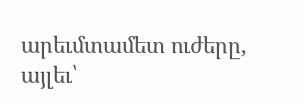արեւմտամետ ուժերը, այլեւ՝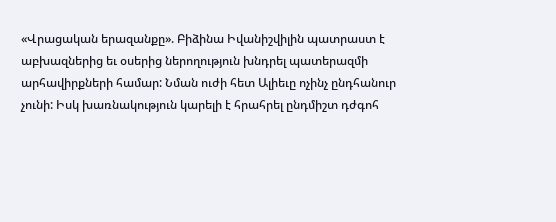«Վրացական երազանքը». Բիձինա Իվանիշվիլին պատրաստ է աբխազներից եւ օսերից ներողություն խնդրել պատերազմի արհավիրքների համար: Նման ուժի հետ Ալիեւը ոչինչ ընդհանուր չունի: Իսկ խառնակություն կարելի է հրահրել ընդմիշտ դժգոհ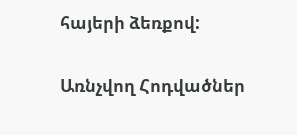հայերի ձեռքով:

Առնչվող Հոդվածներ